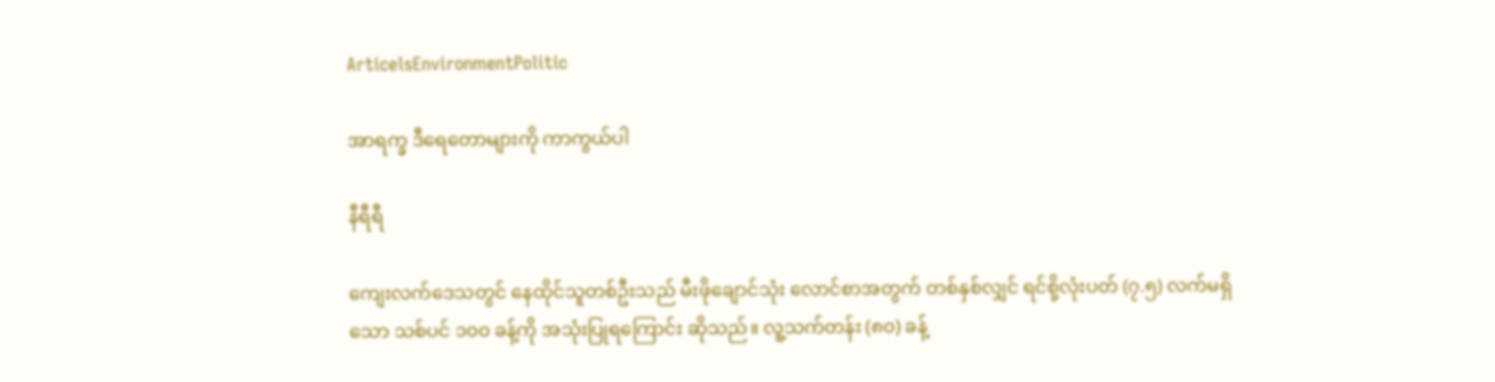ArticelsEnvironmentPolitic

အာရက္ခ ဒီရေတောများကို ကာကွယ်ပါ

နီရီရီ

ကျေးလက်ဒေသတွင် နေထိုင်သူတစ်ဦးသည် မီးဖိုချောင်သုံး လောင်စာအတွက် တစ်နှစ်လျှင် ရင်စို့လုံးပတ် (၇.၅) လက်မရှိသော သစ်ပင် ၁၀၀ ခန့်ကို အသုံးပြုရကြောင်း ဆိုသည်။ လူ့သက်တန်း (၈၀) ခန့်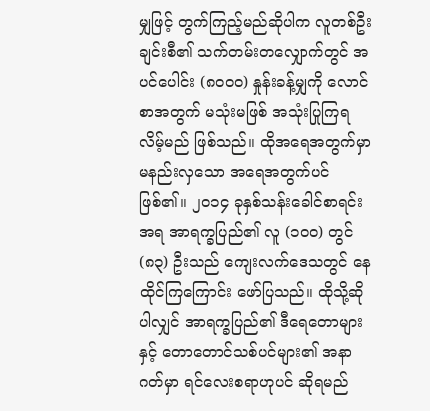မျှဖြင့် တွက်ကြည့်မည်ဆိုပါက လူတစ်ဦးချင်းစီ၏ သက်တမ်းတလျှောက်တွင် အပင်ပေါင်း (၈၀၀၀) နှုန်းခန့်မျှကို လောင်စာအတွက် မသုံးမဖြစ် အသုံးပြုကြရလိမ့်မည် ဖြစ်သည်။ ထိုအရေအတွက်မှာ မနည်းလှသော အရေအတွက်ပင် ဖြစ်၏။ ၂၀၁၄ ခုနှစ်သန်းခေါင်စာရင်းအရ အာရက္ခပြည်၏ လူ (၁၀၀) တွင် (၈၃) ဦးသည် ကျေးလက်ဒေသတွင် နေထိုင်ကြကြောင်း ဖော်ပြသည်။ ထိုသို့ဆိုပါလျှင် အာရက္ခပြည်၏ ဒီရေတောများနှင့် တောတောင်သစ်ပင်များ၏ အနာဂတ်မှာ ရင်လေးစရာဟုပင် ဆိုရမည်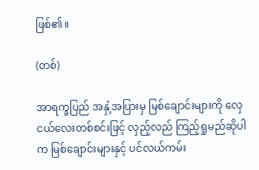ဖြစ်၏။

(တစ်)

အာရက္ခပြည် အနှံ့အပြားမှ မြစ်ချောင်းများကို လှေငယ်လေးတစ်စင်းဖြင့် လှည့်လည် ကြည့်ရှုမည်ဆိုပါက မြစ်ချောင်းများနှင့် ပင်လယ်ကမ်း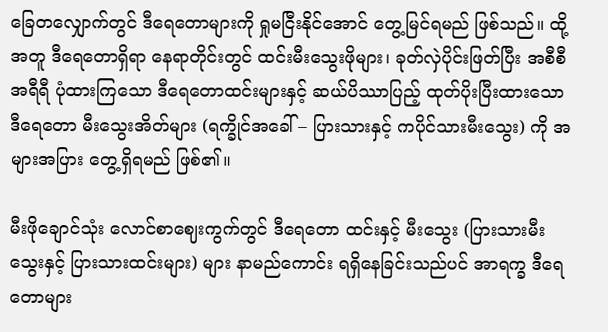ခြေတလျှောက်တွင် ဒီရေတောများကို ရှုမငြီးနိုင်အောင် တွေ့မြင်ရမည် ဖြစ်သည်။ ထို့အတူ ဒီရေတောရှိရာ နေရာတိုင်းတွင် ထင်းမီးသွေးဖိုများ၊ ခုတ်လှဲပိုင်းဖြတ်ပြီး အစီစီ အရီရီ ပုံထားကြသော ဒီရေတောထင်းများနှင့် ဆယ်ပိဿာပြည့် ထုတ်ပိုးပြီးထားသော ဒီရေတော မီးသွေးအိတ်များ (ရက္ခိုင်အခေါ် – ပြားသားနှင့် ကပိုင်သားမီးသွေး) ကို အများအပြား တွေ့ရှိရမည် ဖြစ်၏။

မီးဖိုချောင်သုံး လောင်စာဈေးကွက်တွင် ဒီရေတော ထင်းနှင့် မီးသွေး (ပြားသားမီးသွေးနှင့် ပြားသားထင်းများ) များ နာမည်ကောင်း ရရှိနေခြင်းသည်ပင် အာရက္ခ ဒီရေတောများ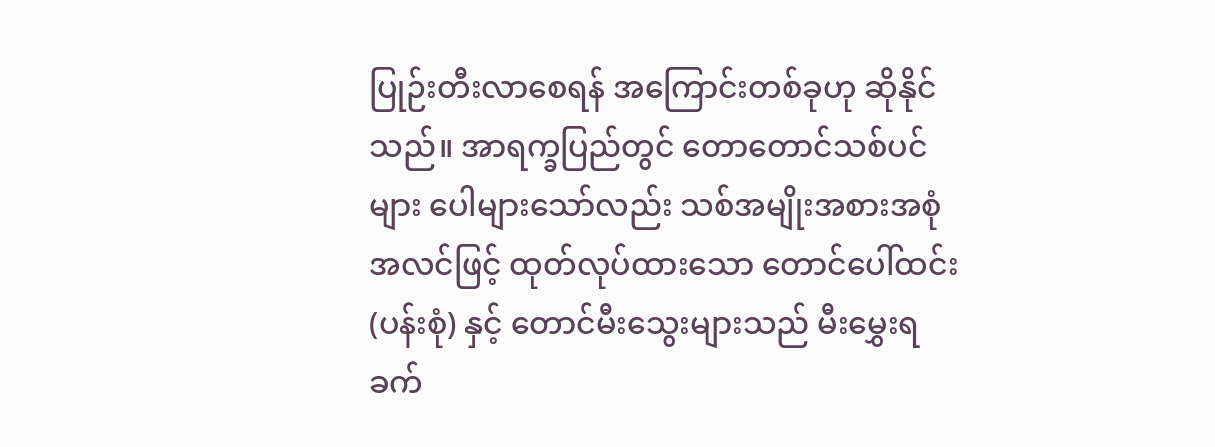ပြုဉ်းတီးလာစေရန် အကြောင်းတစ်ခုဟု ဆိုနိုင်သည်။ အာရက္ခပြည်တွင် တောတောင်သစ်ပင်များ ပေါများသော်လည်း သစ်အမျိုးအစားအစုံအလင်ဖြင့် ထုတ်လုပ်ထားသော တောင်ပေါ်ထင်း (ပန်းစုံ) နှင့် တောင်မီးသွေးများသည် မီးမွှေးရ ခက်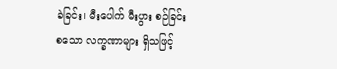ခဲခြင်း၊ မီးပေါက် မီးပွား စဉ်ခြင်း စသော လက္ခဏာများ ရှိသဖြင့်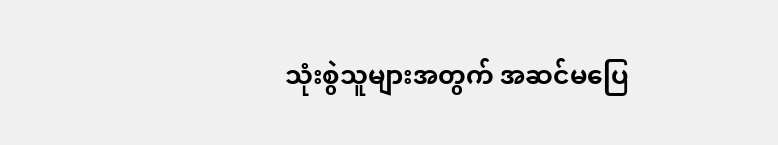သုံးစွဲသူများအတွက် အဆင်မပြေ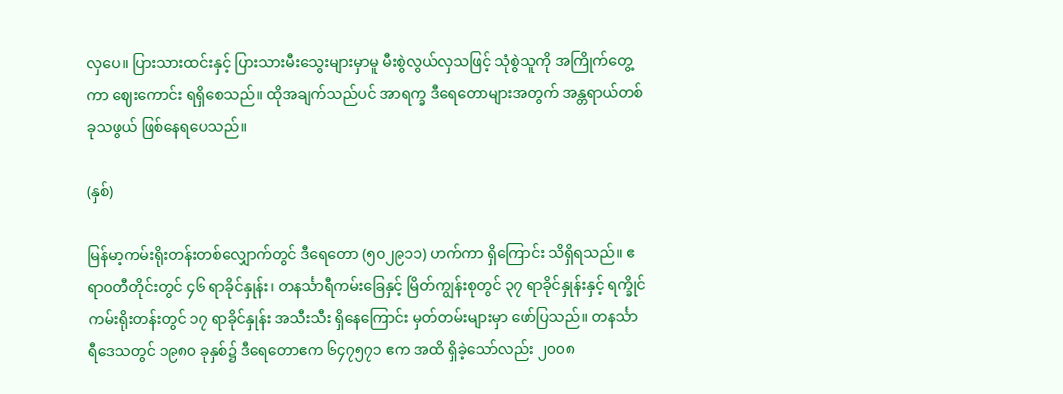လှပေ။ ပြားသားထင်းနှင့် ပြားသားမီးသွေးများမှာမူ မီးစွဲလွယ်လှသဖြင့် သုံစွဲသူကို အကြိုက်တွေ့ကာ ဈေးကောင်း ရရှိစေသည်။ ထိုအချက်သည်ပင် အာရက္ခ ဒီရေတောများအတွက် အန္တရာယ်တစ်ခုသဖွယ် ဖြစ်နေရပေသည်။

(နှစ်)

မြန်မာ့ကမ်းရိုးတန်းတစ်လျှောက်တွင် ဒီရေတော (၅၀၂၉၁၁) ဟက်ကာ ရှိကြောင်း သိရှိရသည်။ ဧရာ၀တီတိုင်းတွင် ၄၆ ရာခိုင်နှုန်း၊ တနင်္သာရီကမ်းခြေနှင့် မြိတ်ကျွန်းစုတွင် ၃၇ ရာခိုင်နှုန်းနှင့် ရက္ခိုင်ကမ်းရိုးတန်းတွင် ၁၇ ရာခိုင်နှုန်း အသီးသီး ရှိနေကြောင်း မှတ်တမ်းများမှာ ဖော်ပြသည်။ တနင်္သာရီဒေသတွင် ၁၉၈၀ ခုနှစ်၌ ဒီရေတောဧက ၆၄၇၅၇၁ ဧက အထိ ရှိခဲ့သော်လည်း ၂၀၀၈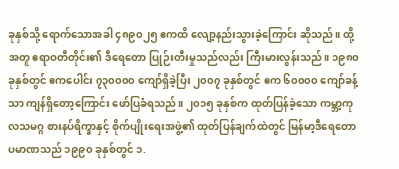ခုနှစ်သို့ ရောက်သောအခါ ၄၈၉၀၂၅ ဧကထိ လျော့နည်းသွားခဲ့ကြောင်း ဆိုသည်။ ထို့အတူ ဧရာဝတီတိုင်း၏ ဒီရေတော ပြုဉ်းတီးမှုသည်လည်း ကြီးမားလွန်းသည်။ ၁၉၈၀ ခုနှစ်တွင် ဧကပေါင်း ၇၃၀၀၀၀ ကျော်ရှိခဲ့ပြီး ၂၀၀၇ ခုနှစ်တွင် ဧက ၆၀၀၀၀ ကျော်ခန့်သာ ကျန်ရှိတော့ကြောင်း ဖော်ပြခံရသည်။ ၂၀၁၅ ခုနှစ်က ထုတ်ပြန်ခဲ့သော ကမ္ဘာ့ကုလသမဂ္ဂ စားနပ်ရိက္ခာနှင့် စိုက်ပျိုးရေးအဖွဲ့၏ ထုတ်ပြန်ချက်ထဲတွင် မြန်မာ့ဒီရေတော ပမာဏသည် ၁၉၉၀ ခုနှစ်တွင် ၁.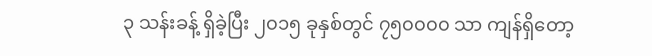၃ သန်းခန့် ရှိခဲ့ပြီး ၂၀၁၅ ခုနှစ်တွင် ၇၅၀၀၀၀ သာ ကျန်ရှိတော့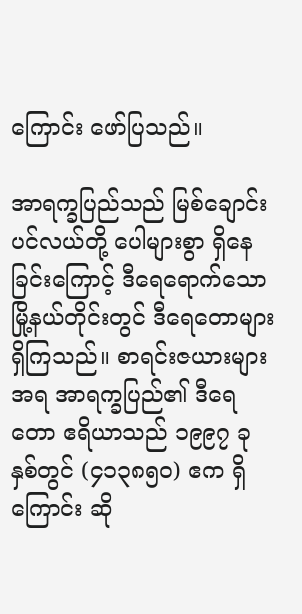ကြောင်း ဖော်ပြသည်။

အာရက္ခပြည်သည် မြစ်ချောင်းပင်လယ်တို့ ပေါများစွာ ရှိနေခြင်းကြောင့် ဒီရေရောက်သော မြို့နယ်တိုင်းတွင် ဒီရေတောများ ရှိကြသည်။ စာရင်းဇယားများအရ အာရက္ခပြည်၏ ဒီရေတော ဧရိယာသည် ၁၉၉၇ ခုနှစ်တွင် (၄၁၃၈၅၀) ဧက ရှိကြောင်း ဆို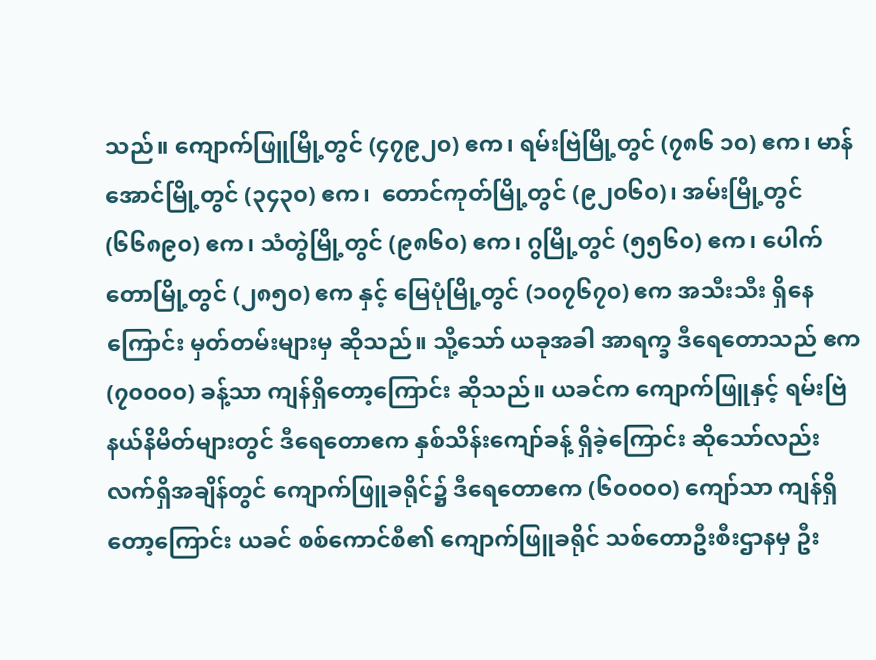သည်။ ကျောက်ဖြူမြို့တွင် (၄၇၉၂၀) ဧက၊ ရမ်းဗြဲမြို့တွင် (၇၈၆ ၁၀) ဧက၊ မာန်အောင်မြို့တွင် (၃၄၃၀) ဧက၊  တောင်ကုတ်မြို့တွင် (၉၂၀၆၀)၊ အမ်းမြို့တွင် (၆၆၈၉၀) ဧက၊ သံတွဲမြို့တွင် (၉၈၆၀) ဧက၊ ဂွမြို့တွင် (၅၅၆၀) ဧက၊ ပေါက်တောမြို့တွင် (၂၈၅၀) ဧက နှင့် မြေပုံမြို့တွင် (၁၀၇၆၇၀) ဧက အသီးသီး ရှိနေကြောင်း မှတ်တမ်းများမှ ဆိုသည်။ သို့သော် ယခုအခါ အာရက္ခ ဒီရေတောသည် ဧက (၇၀၀၀၀) ခန့်သာ ကျန်ရှိတော့ကြောင်း ဆိုသည်။ ယခင်က ကျောက်ဖြူနှင့် ရမ်းဗြဲနယ်နိမိတ်များတွင် ဒီရေတောဧက နှစ်သိန်းကျော်ခန့် ရှိခဲ့ကြောင်း ဆိုသော်လည်း လက်ရှိအချိန်တွင် ကျောက်ဖြူခရိုင်၌ ဒီရေတောဧက (၆၀၀၀ဝ) ကျော်သာ ကျန်ရှိတော့ကြောင်း ယခင် စစ်ကောင်စီ၏ ကျောက်ဖြူခရိုင် သစ်တောဦးစီးဌာနမှ ဦး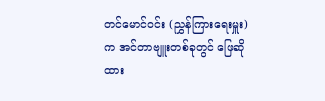တင်မောင်ဝင်း (ညွှန်ကြားရေးမှူး) က အင်တာဗျူးတစ်ခုတွင် ဖြေဆိုထား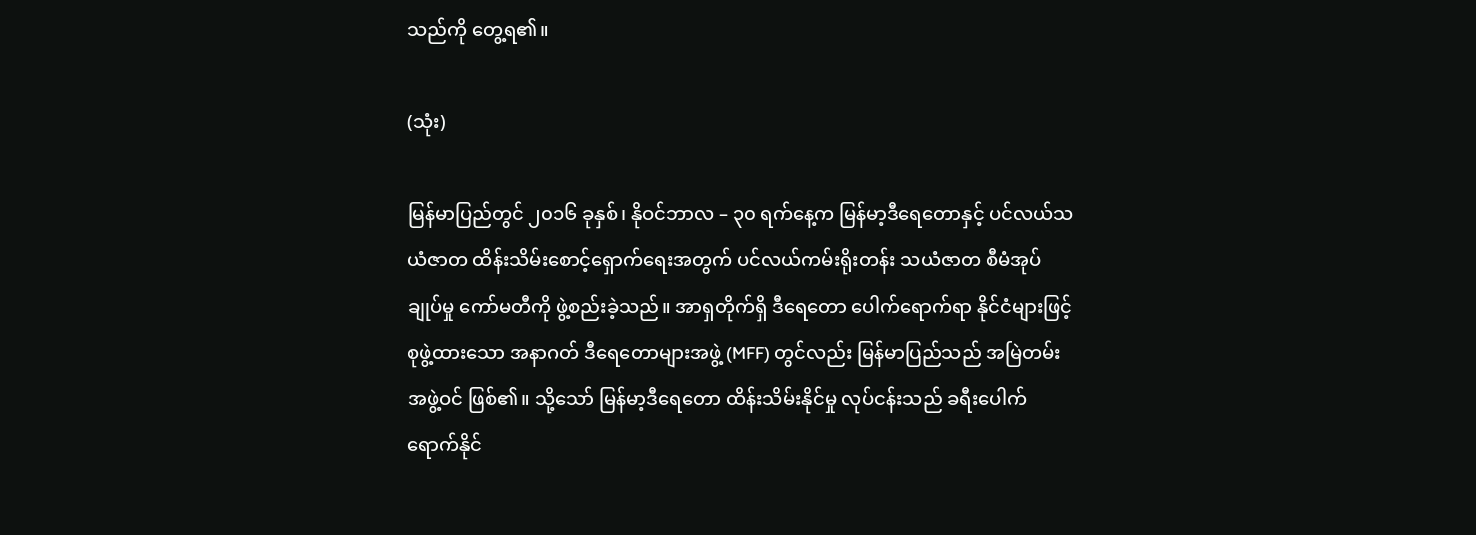သည်ကို တွေ့ရ၏။

(သုံး)

မြန်မာပြည်တွင် ၂၀၁၆ ခုနှစ်၊ နိုဝင်ဘာလ – ၃၀ ရက်နေ့က မြန်မာ့ဒီရေတောနှင့် ပင်လယ်သယံဇာတ ထိန်းသိမ်းစောင့်ရှောက်ရေးအတွက် ပင်လယ်ကမ်းရိုးတန်း သယံဇာတ စီမံအုပ်ချုပ်မှု ကော်မတီကို ဖွဲ့စည်းခဲ့သည်။ အာရှတိုက်ရှိ ဒီရေတော ပေါက်ရောက်ရာ နိုင်ငံများဖြင့် စုဖွဲ့ထားသော အနာဂတ် ဒီရေတောများအဖွဲ့ (MFF) တွင်လည်း မြန်မာပြည်သည် အမြဲတမ်း အဖွဲ့ဝင် ဖြစ်၏။ သို့သော် မြန်မာ့ဒီရေတော ထိန်းသိမ်းနိုင်မှု လုပ်ငန်းသည် ခရီးပေါက်ရောက်နိုင်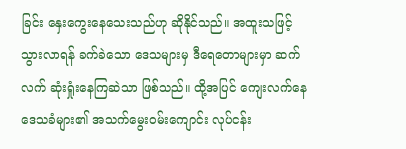ခြင်း နှေးကွေးနေသေးသည်ဟု ဆိုနိုင်သည်။ အထူးသဖြင့် သွားလာရန် ခက်ခဲသော ဒေသများမှ ဒီရေတောများမှာ ဆက်လက် ဆုံးရှုံးနေကြဆဲသာ ဖြစ်သည်။ ထို့အပြင် ကျေးလက်နေ ဒေသခံများ၏ အသက်မွေးဝမ်းကျောင်း လုပ်ငန်း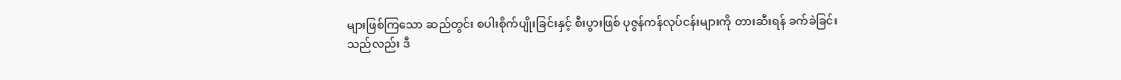များဖြစ်ကြသော ဆည်တွင်း စပါးစိုက်ပျိုးခြင်းနှင့် စီးပွားဖြစ် ပုဇွန်ကန်လုပ်ငန်းများကို တားဆီးရန် ခက်ခဲခြင်းသည်လည်း ဒီ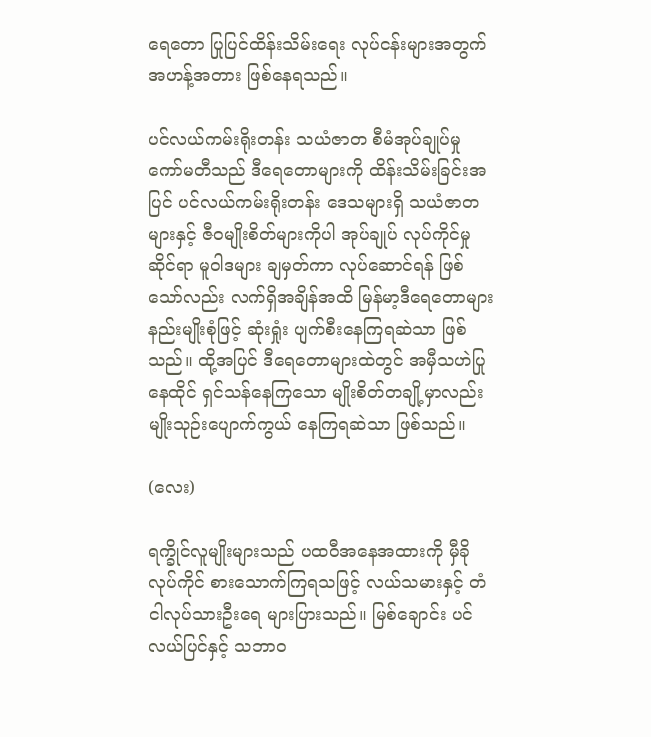ရေတော ပြုပြင်ထိန်းသိမ်းရေး လုပ်ငန်းများအတွက် အဟန့်အတား ဖြစ်နေရသည်။

ပင်လယ်ကမ်းရိုးတန်း သယံဇာတ စီမံအုပ်ချုပ်မှု ကော်မတီသည် ဒီရေတောများကို ထိန်းသိမ်းခြင်းအပြင် ပင်လယ်ကမ်းရိုးတန်း ဒေသများရှိ သယံဇာတများနှင့် ဇီဝမျိုးစိတ်များကိုပါ အုပ်ချုပ် လုပ်ကိုင်မှုဆိုင်ရာ မူဝါဒများ ချမှတ်ကာ လုပ်ဆောင်ရန် ဖြစ်သော်လည်း လက်ရှိအချိန်အထိ မြန်မာ့ဒီရေတောများ နည်းမျိုးစုံဖြင့် ဆုံးရှုံး ပျက်စီးနေကြရဆဲသာ ဖြစ်သည်။ ထို့အပြင် ဒီရေတောများထဲတွင် အမှီသဟဲပြု နေထိုင် ရှင်သန်နေကြသော မျိုးစိတ်တချို့မှာလည်း မျိုးသုဉ်းပျောက်ကွယ် နေကြရဆဲသာ ဖြစ်သည်။

(လေး)

ရက္ခိုင်လူမျိုးများသည် ပထဝီအနေအထားကို မှီခို လုပ်ကိုင် စားသောက်ကြရသဖြင့် လယ်သမားနှင့် တံငါလုပ်သားဦးရေ များပြားသည်။ မြစ်ချောင်း ပင်လယ်ပြင်နှင့် သဘာဝ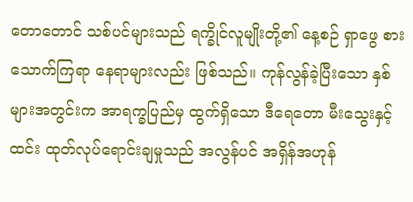တောတောင် သစ်ပင်များသည် ရက္ခိုင်လူမျိုးတို့၏ နေ့စဉ် ရှာဖွေ စားသောက်ကြရာ နေရာများလည်း ဖြစ်သည်။ ကုန်လွန်ခဲ့ပြီးသော နှစ်များအတွင်းက အာရက္ခပြည်မှ ထွက်ရှိသော ဒီရေတော မီးသွေးနှင့် ထင်း ထုတ်လုပ်ရောင်းချမှုသည် အလွန်ပင် အရှိန်အဟုန်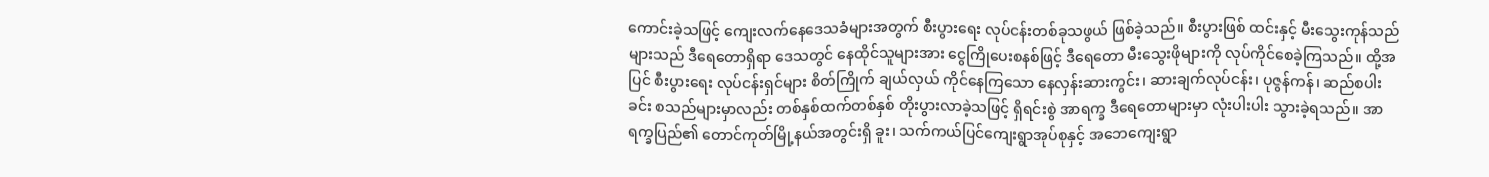ကောင်းခဲ့သဖြင့် ကျေးလက်နေဒေသခံများအတွက် စီးပွားရေး လုပ်ငန်းတစ်ခုသဖွယ် ဖြစ်ခဲ့သည်။ စီးပွားဖြစ် ထင်းနှင့် မီးသွေးကုန်သည်များသည် ဒီရေတောရှိရာ ဒေသတွင် နေထိုင်သူများအား ငွေကြိုပေးစနစ်ဖြင့် ဒီရေတော မီးသွေးဖိုများကို လုပ်ကိုင်စေခဲ့ကြသည်။ ထို့အပြင် စီးပွားရေး လုပ်ငန်းရှင်များ စိတ်ကြိုက် ချယ်လှယ် ကိုင်နေကြသော နေလှန်းဆားကွင်း၊ ဆားချက်လုပ်ငန်း၊ ပုဇွန်ကန်၊ ဆည်စပါးခင်း စသည်များမှာလည်း တစ်နှစ်ထက်တစ်နှစ် တိုးပွားလာခဲ့သဖြင့် ရှိရင်းစွဲ အာရက္ခ ဒီရေတောများမှာ လုံးပါးပါး သွားခဲ့ရသည်။ အာရက္ခပြည်၏ တောင်ကုတ်မြို့နယ်အတွင်းရှိ ခူး၊ သက်ကယ်ပြင်ကျေးရွာအုပ်စုနှင့် အဘေကျေးရွာ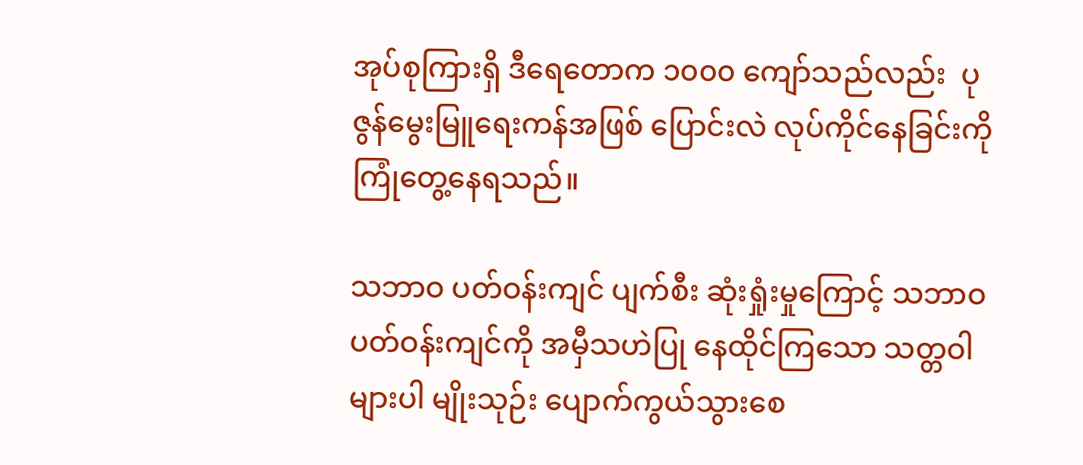အုပ်စုကြားရှိ ဒီရေတောက ၁၀၀၀ ကျော်သည်လည်း  ပုဇွန်မွေးမြူရေးကန်အဖြစ် ပြောင်းလဲ လုပ်ကိုင်နေခြင်းကို ကြုံတွေ့နေရသည်။

သဘာဝ ပတ်ဝန်းကျင် ပျက်စီး ဆုံးရှုံးမှုကြောင့် သဘာဝ ပတ်ဝန်းကျင်ကို အမှီသဟဲပြု နေထိုင်ကြသော သတ္တဝါများပါ မျိုးသုဉ်း ပျောက်ကွယ်သွားစေ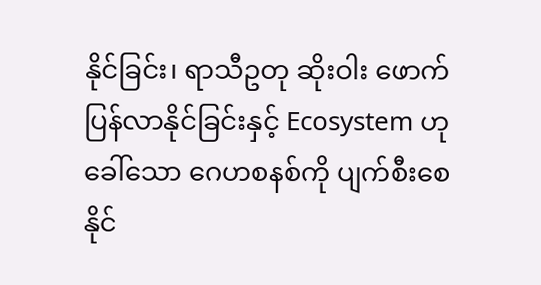နိုင်ခြင်း၊ ရာသီဥတု ဆိုးဝါး ဖောက်ပြန်လာနိုင်ခြင်းနှင့် Ecosystem ဟု ခေါ်သော ဂေဟစနစ်ကို ပျက်စီးစေနိုင်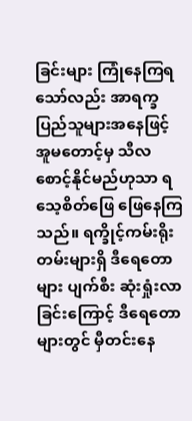ခြင်းများ ကြုံနေကြရသော်လည်း အာရက္ခ ပြည်သူများအနေဖြင့် အူမတောင့်မှ သီလစောင့်နိုင်မည်ဟုသာ ရသေ့စိတ်ဖြေ ဖြေနေကြသည်။ ရက္ခိုင့်ကမ်းရိုးတမ်းများရှိ ဒီရေတောများ ပျက်စီး ဆုံးရှုံးလာခြင်းကြောင့် ဒီရေတောများတွင် မှီတင်းနေ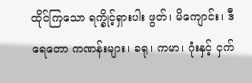ထိုင်ကြသော ရက္ခိုင့်ရှားပါး ဖွတ်၊ မိကျောင်း၊ ဒီရေတော ကဏန်းများ၊ ခရု၊ ကမာ၊ ဂုံးနှင့် ငှက်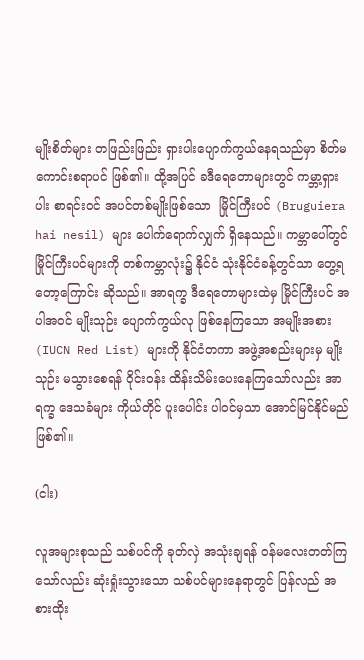မျိုးစိတ်များ တဖြည်းဖြည်း ရှားပါးပျောက်ကွယ်နေရသည်မှာ စိတ်မကောင်းစရာပင် ဖြစ်၏။ ထို့အပြင် ခဒီရေတောများတွင် ကမ္ဘာ့ရှားပါး စာရင်းဝင် အပင်တစ်မျိုးဖြစ်သော  မြိုင်ကြီးပင် (Bruguiera hai nesil) များ ပေါက်ရောက်လျှက် ရှိနေသည်။ ကမ္ဘာပေါ်တွင် မြိုင်ကြီးပင်များကို တစ်ကမ္ဘာလုံး၌ နိုင်ငံ သုံးနိုင်ငံခန့်တွင်သာ တွေ့ရတော့ကြောင်း ဆိုသည်။ အာရက္ခ ဒီရေတောများထဲမှ မြိုင်ကြီးပင် အပါအဝင် မျိုးသုဉ်း ပျောက်ကွယ်လု ဖြစ်နေကြသော အမျိုးအစား (IUCN Red List) များကို နိုင်ငံတကာ အဖွဲ့အစည်းများမှ မျိုးသုဉ်း မသွားစေရန် ဝိုင်းဝန်း ထိန်းသိမ်းပေးနေကြသော်လည်း အာရက္ခ ဒေသခံများ ကိုယ်တိုင် ပူးပေါင်း ပါဝင်မှသာ အောင်မြင်နိုင်မည် ဖြစ်၏။

(ငါး)

လူအများစုသည် သစ်ပင်ကို ခုတ်လှဲ အသုံးချရန် ဝန်မလေးတတ်ကြသော်လည်း ဆုံးရှုံးသွားသော သစ်ပင်များနေရာတွင် ပြန်လည် အစားထိုး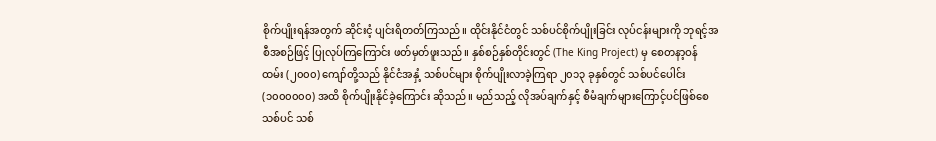စိုက်ပျိုးရန်အတွက် ဆိုင်းငံ့ ပျင်းရိတတ်ကြသည်။ ထိုင်းနိုင်ငံတွင် သစ်ပင်စိုက်ပျိုးခြင်း လုပ်ငန်းများကို ဘုရင့်အစီအစဉ်ဖြင့် ပြုလုပ်ကြကြောင်း ဖတ်မှတ်ဖူးသည်။ နှစ်စဉ်နှစ်တိုင်းတွင် (The King Project) မှ စေတနာ့ဝန်ထမ်း (၂၀၀၀) ကျော်တို့သည် နိုင်ငံအနှံ့ သစ်ပင်များ စိုက်ပျိုးလာခဲ့ကြရာ ၂၀၁၃ ခုနှစ်တွင် သစ်ပင်ပေါင်း (၁၀၀၀၀၀၀) အထိ စိုက်ပျိုးနိုင်ခဲ့ကြောင်း ဆိုသည်။ မည်သည့် လိုအပ်ချက်နှင့် စီမံချက်များကြောင့်ပင်ဖြစ်စေ သစ်ပင် သစ်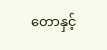တောနှင့်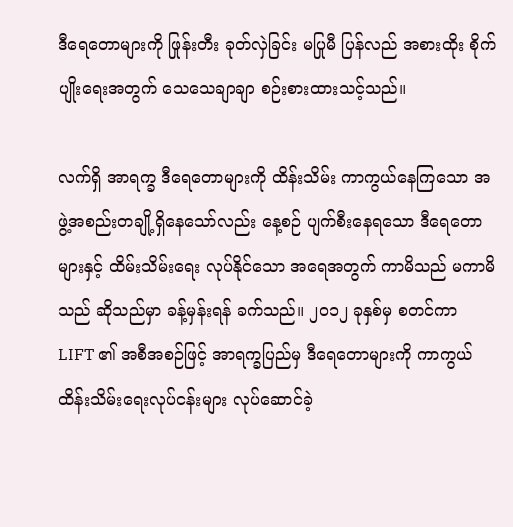ဒီရေတောများကို ဖြုန်းတီး ခုတ်လှဲခြင်း မပြုမီ ပြန်လည် အစားထိုး စိုက်ပျိုးရေးအတွက် သေသေချာချာ စဉ်းစားထားသင့်သည်။

လက်ရှိ အာရက္ခ ဒီရေတောများကို ထိန်းသိမ်း ကာကွယ်နေကြသော အဖွဲ့အစည်းတချို့ရှိနေသော်လည်း နေ့စဉ် ပျက်စီးနေရသော ဒီရေတောများနှင့် ထိမ်းသိမ်းရေး လုပ်နိုင်သော အရေအတွက် ကာမိသည် မကာမိသည် ဆိုသည်မှာ ခန့်မှန်းရန် ခက်သည်။ ၂၀၁၂ ခုနှစ်မှ စတင်ကာ LIFT ၏ အစီအစဉ်ဖြင့် အာရက္ခပြည်မှ ဒီရေတောများကို ကာကွယ် ထိန်းသိမ်းရေးလုပ်ငန်းများ လုပ်ဆောင်ခဲ့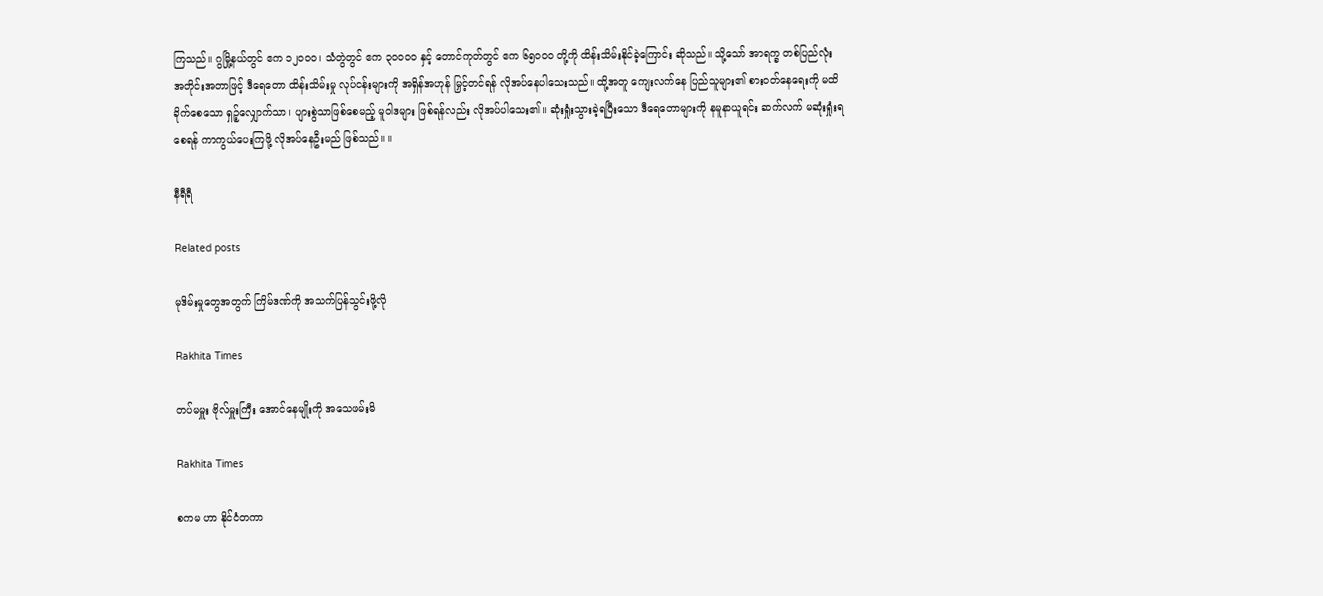ကြသည်။ ဂွမြို့နယ်တွင် ဧက ၁၂၀၀၀၊ သံတွဲတွင် ဧက ၃၀၀၀၀ နှင့် တောင်ကုတ်တွင် ဧက ၆၅၀၀၀ တို့ကို ထိန်းသိမ်းနိုင်ခဲ့ကြောင်း ဆိုသည်။ သို့သော် အာရက္ခ တစ်ပြည်လုံး အတိုင်းအတာဖြင့် ဒီရေတော ထိန်းသိမ်းမှု လုပ်ငန်းများကို အရှိန်အဟုန် မြှင့်တင်ရန် လိုအပ်နေပါသေးသည်။ ထို့အတူ ကျေးလက်နေ ပြည်သူများ၏ စားဝတ်နေရေးကို မထိခိုက်စေသော ရှဉ့်လျှောက်သာ၊ ပျားစွဲသာဖြစ်စေမည့် မူဝါဒများ ဖြစ်ရန်လည်း လိုအပ်ပါသေး၏။ ဆုံးရှုံးသွားခဲ့ရပြီးသော ဒီရေတောများကို နမူနာယူရင်း ဆက်လက် မဆုံးရှုံးရစေရန် ကာကွယ်ပေးကြဖို့ လိုအပ်နေဦးမည် ဖြစ်သည်။ ။

နီရီရီ

Related posts

မုဒိမ်းမှုတွေအတွက် ကြိမ်ဒဏ်ကို အသက်ပြန်သွင်းဖို့လို

Rakhita Times

တပ်မမှူး ဗိုလ်မှူးကြီး အောင်နေမျိုးကို အသေဖမ်းမိ

Rakhita Times

စကမ ဟာ နိုင်ငံတကာ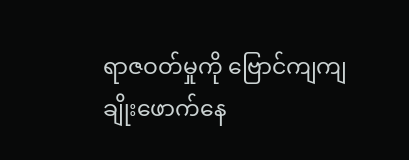ရာဇဝတ်မှုကို ဗြောင်ကျကျ ချိုးဖောက်နေ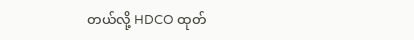တယ်လို့ HDCO ထုတ်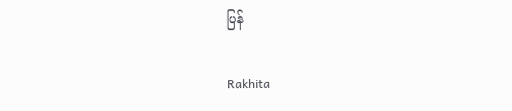ပြန်

Rakhita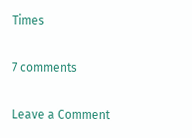Times

7 comments

Leave a Comment